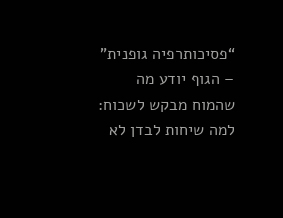“פסיכותרפיה גופנית” – הגוף יודע מה שהמוח מבקש לשכוח:
למה שיחות לבדן לא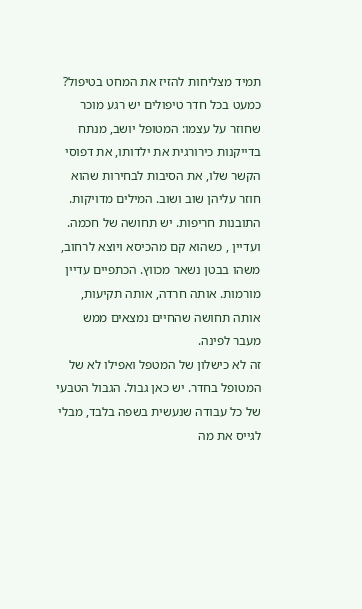תמיד מצליחות להזיז את המחט בטיפול?
כמעט בכל חדר טיפולים יש רגע מוכר שחוזר על עצמו: המטופל יושב, מנתח בדייקנות כירורגית את ילדותו, את דפוסי הקשר שלו, את הסיבות לבחירות שהוא חוזר עליהן שוב ושוב. המילים מדויקות. התובנות חריפות. יש תחושה של חכמה.
ועדיין , כשהוא קם מהכיסא ויוצא לרחוב, משהו בבטן נשאר מכווץ. הכתפיים עדיין מורמות. אותה חרדה, אותה תקיעות, אותה תחושה שהחיים נמצאים ממש מעבר לפינה.
זה לא כישלון של המטפל ואפילו לא של המטופל בחדר. יש כאן גבול. הגבול הטבעי של כל עבודה שנעשית בשפה בלבד, מבלי לגייס את מה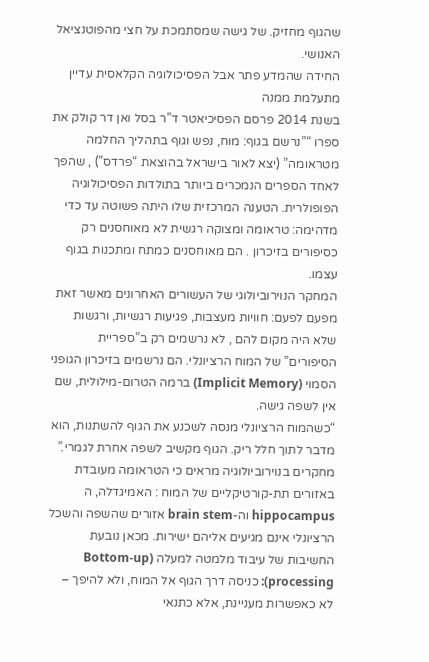שהגוף מחזיק. של גישה שמסתמכת על חצי מהפוטנציאל האנושי.
החידה שהמדע פתר אבל הפסיכולוגיה הקלאסית עדיין מתעלמת ממנה
בשנת 2014 פרסם הפסיכיאטר ד”ר בסל ואן דר קולק את ספרו “”נרשם בגוף: מוח, נפש וגוף בתהליך החלמה מטראומה” (יצא לאור בישראל בהוצאת “פרדס”) , שהפך לאחד הספרים הנמכרים ביותר בתולדות הפסיכולוגיה הפופולרית. הטענה המרכזית שלו היתה פשוטה עד כדי מדהימה: טראומה ומצוקה רגשית לא מאוחסנים רק כסיפורים בזיכרון . הם מאוחסנים כמתח ומתכנות בגוף עצמו.
המחקר הנוירוביולוגי של העשורים האחרונים מאשר זאת מפעם לפעם: חוויות מעצבות, פגיעות רגשיות, ורגשות שלא היה מקום להם , לא נרשמים רק ב”ספריית הסיפורים” של המוח הרציונלי. הם נרשמים בזיכרון הגופני הסמוי (Implicit Memory) ברמה הטרום-מילולית, שם אין לשפה גישה.
“כשהמוח הרציונלי מנסה לשכנע את הגוף להשתנות, הוא מדבר לתוך חלל ריק. הגוף מקשיב לשפה אחרת לגמרי.”
מחקרים בנוירוביולוגיה מראים כי הטראומה מעובדת באזורים תת-קורטיקליים של המוח : האמיגדלה, ה hippocampus וה-brain stem אזורים שהשפה והשכל הרציונלי אינם מגיעים אליהם ישירות. מכאן נובעת החשיבות של עיבוד מלמטה למעלה (Bottom-up processing): כניסה דרך הגוף אל המוח, ולא להיפך – לא כאפשרות מעניינת, אלא כתנאי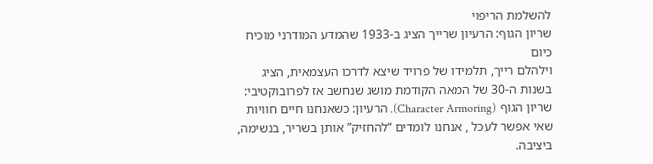להשלמת הריפוי
שריון הגוף: הרעיון שרייך הציג ב-1933 שהמדע המודרני מוכיח כיום
וילהלם רייך, תלמידו של פרויד שיצא לדרכו העצמאית, הציג בשנות ה-30 של המאה הקודמת מושג שנחשב אז לפרובוקטיבי: שריון הגוף (Character Armoring). הרעיון: כשאנחנו חיים חוויות שאי אפשר לעכל , אנחנו לומדים “להחזיק” אותן בשריר, בנשימה, ביציבה.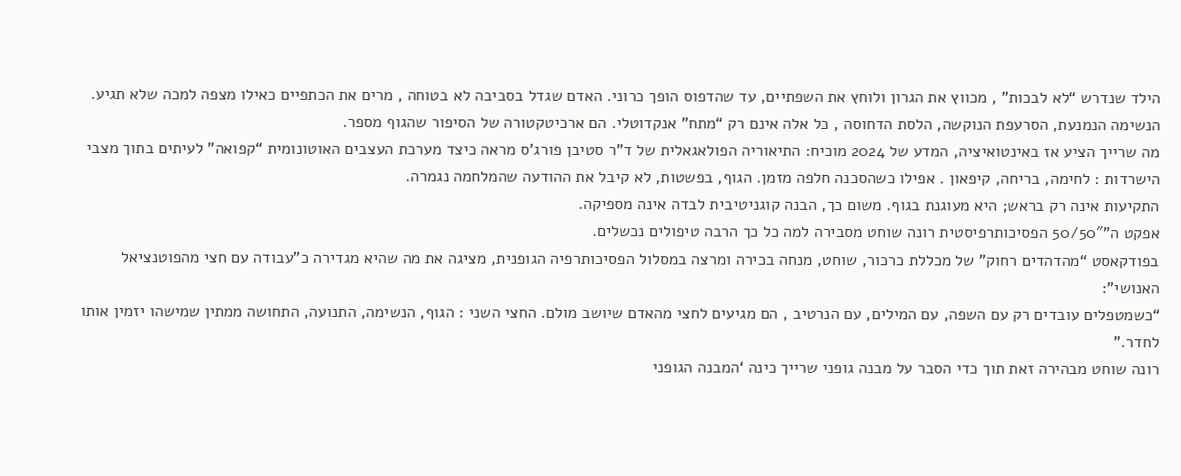הילד שנדרש “לא לבכות” , מכווץ את הגרון ולוחץ את השפתיים, עד שהדפוס הופך כרוני. האדם שגדל בסביבה לא בטוחה , מרים את הכתפיים כאילו מצפה למכה שלא תגיע. הנשימה הנמנעת, הסרעפת הנוקשה, הלסת הדחוסה , כל אלה אינם רק “מתח” אנקדוטלי. הם ארכיטקטורה של הסיפור שהגוף מספר.
מה שרייך הציע אז באינטואיציה, המדע של 2024 מוכיח: התיאוריה הפולאגאלית של ד”ר סטיבן פורג’ס מראה כיצד מערכת העצבים האוטונומית “קפואה” לעיתים בתוך מצבי הישרדות : לחימה, בריחה, קיפאון . אפילו כשהסכנה חלפה מזמן. הגוף, בפשטות, לא קיבל את ההודעה שהמלחמה נגמרה.
התקיעות אינה רק בראש; היא מעוגנת בגוף. משום כך, הבנה קוגניטיבית לבדה אינה מספיקה.
אפקט ה”50/50″ הפסיכותרפיסטית רונה שוחט מסבירה למה כל כך הרבה טיפולים נכשלים.
בפודקאסט “מהדהדים רחוק” של מכללת כרכור, שוחט, מנחה בכירה ומרצה במסלול הפסיכותרפיה הגופנית, מציגה את מה שהיא מגדירה כ”עבודה עם חצי מהפוטנציאל האנושי”:
“כשמטפלים עובדים רק עם השפה, עם המילים, עם הנרטיב , הם מגיעים לחצי מהאדם שיושב מולם. החצי השני : הגוף, הנשימה, התנועה, התחושה ממתין שמישהו יזמין אותו לחדר.”
רונה שוחט מבהירה זאת תוך כדי הסבר על מבנה גופני שרייך כינה ‘המבנה הגופני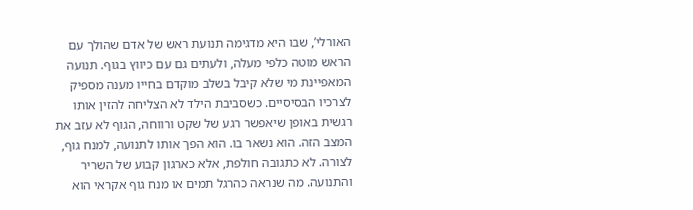האורלי’, שבו היא מדגימה תנועת ראש של אדם שהולך עם הראש מוטה כלפי מעלה, ולעתים גם עם כיווץ בגוף. תנועה המאפיינת מי שלא קיבל בשלב מוקדם בחייו מענה מספיק לצרכיו הבסיסיים. כשסביבת הילד לא הצליחה להזין אותו רגשית באופן שיאפשר רגע של שקט ורווחה, הגוף לא עזב את המצב הזה. הוא נשאר בו. הוא הפך אותו לתנועה, למנח גוף, לצורה. לא כתגובה חולפת, אלא כארגון קבוע של השריר והתנועה. מה שנראה כהרגל תמים או מנח גוף אקראי הוא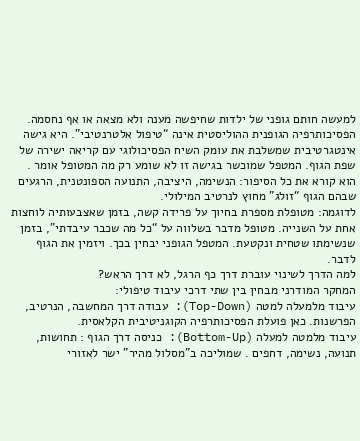למעשה חותם גופני של ילדות שחיפשה מענה ולא מצאה או אף נחסמה.
הפסיכותרפיה הגופנית ההוליסטית אינה “טיפול אלטרנטיבי”. היא גישה אינטגרטיבית שמשלבת את עומק השיח הפסיכולוגי עם קריאה ישירה של שפת הגוף. המטפל שמוכשר בגישה זו לא שומע רק מה המטופל אומר . הוא קורא את כל הסיפור: הנשימה, היציבה, התנועה הספונטנית, הרגעים שבהם הגוף “זולג” מחוץ לנרטיב המילולי.
לדוגמה: מטופלת מספרת בחיוך על פרידה קשה, בזמן שאצבעותיה לוחצות אחת על השנייה. מטופל מדבר בשלווה על “כל מה שכבר עיבדתי”, בזמן שנשימתו שטחית ונקטעת. המטפל הגופני יבחין בכך. ויזמין את הגוף לדבר.
למה הדרך לשינוי עוברת דרך כף הרגל, לא דרך הראש?
המחקר המודרני מבחין בין שתי דרכי עיבוד טיפולי:
עיבוד מלמעלה למטה (Top-Down): עבודה דרך המחשבה, הנרטיב, הפרשנות. כאן פועלת הפסיכותרפיה הקוגניטיבית הקלאסית.
עיבוד מלמטה למעלה (Bottom-Up): כניסה דרך הגוף : תחושות, תנועה, נשימה, דחפים . שמוליכה ב”מסלול מהיר” ישר לאזורי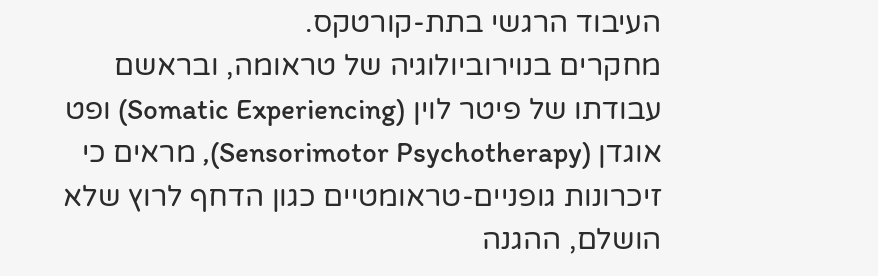העיבוד הרגשי בתת-קורטקס.
מחקרים בנוירוביולוגיה של טראומה, ובראשם עבודתו של פיטר לוין (Somatic Experiencing) ופט אוגדן (Sensorimotor Psychotherapy), מראים כי זיכרונות גופניים-טראומטיים כגון הדחף לרוץ שלא הושלם, ההגנה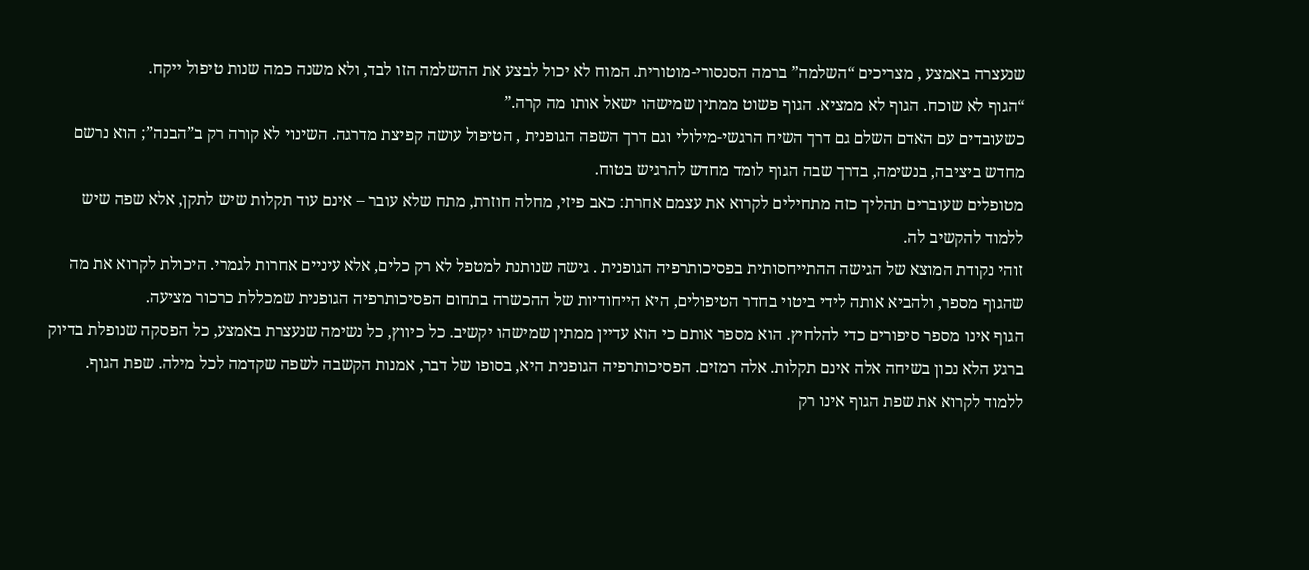שנעצרה באמצע , מצריכים “השלמה” ברמה הסנסורי-מוטורית. המוח לא יכול לבצע את ההשלמה הזו לבד, ולא משנה כמה שנות טיפול ייקח.
“הגוף לא שוכח. הגוף לא ממציא. הגוף פשוט ממתין שמישהו ישאל אותו מה קרה.”
כשעובדים עם האדם השלם גם דרך השיח הרגשי-מילולי וגם דרך השפה הגופנית , הטיפול עושה קפיצת מדרגה. השינוי לא קורה רק ב”הבנה”; הוא נרשם מחדש ביציבה, בנשימה, בדרך שבה הגוף לומד מחדש להרגיש בטוח.
מטופלים שעוברים תהליך כזה מתחילים לקרוא את עצמם אחרת: כאב פיזי, מחלה חוזרת, מתח שלא עובר – אינם עוד תקלות שיש לתקן, אלא שפה שיש ללמוד להקשיב לה.
זוהי נקודת המוצא של הגישה ההתייחסותית בפסיכותרפיה הגופנית . גישה שנותנת למטפל לא רק כלים, אלא עיניים אחרות לגמרי. היכולת לקרוא את מה שהגוף מספר, ולהביא אותה לידי ביטוי בחדר הטיפולים, היא הייחודיות של ההכשרה בתחום הפסיכותרפיה הגופנית שמכללת כרכור מציעה.
הגוף אינו מספר סיפורים כדי להלחיץ. הוא מספר אותם כי הוא עדיין ממתין שמישהו יקשיב. כל כיווץ, כל נשימה שנעצרת באמצע, כל הפסקה שנופלת בדיוק ברגע הלא נכון בשיחה אלה אינם תקלות. אלה רמזים. הפסיכותרפיה הגופנית היא, בסופו של דבר, אמנות הקשבה לשפה שקדמה לכל מילה. שפת הגוף.
ללמוד לקרוא את שפת הגוף אינו רק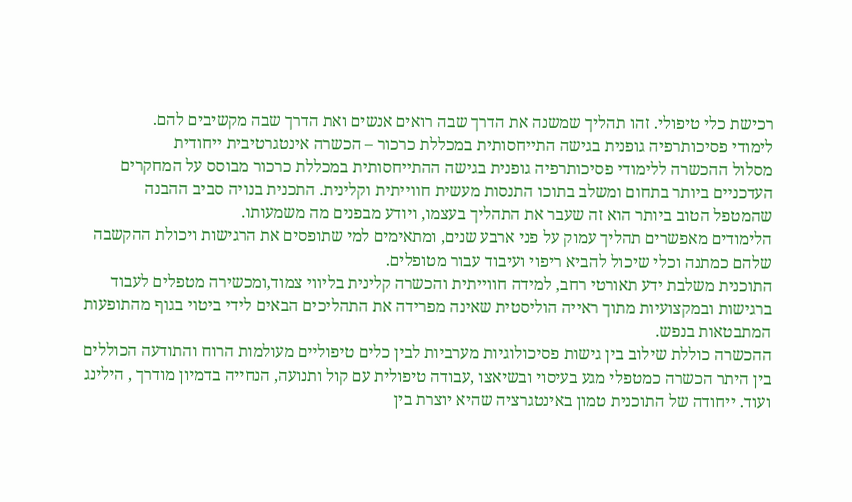רכישת כלי טיפולי. זהו תהליך שמשנה את הדרך שבה רואים אנשים ואת הדרך שבה מקשיבים להם.
לימודי פסיכותרפיה גופנית בגישה התייחסותית במכללת כרכור – הכשרה אינטגרטיבית ייחודית
מסלול ההכשרה ללימודי פסיכותרפיה גופנית בגישה ההתייחסותית במכללת כרכור מבוסס על המחקרים העדכניים ביותר בתחום ומשלב בתוכו התנסות מעשית חווייתית וקלינית. התכנית בנויה סביב ההבנה שהמטפל הטוב ביותר הוא זה שעבר את התהליך בעצמו, ויודע מבפנים מה משמעותו.
הלימודים מאפשרים תהליך עמוק על פני ארבע שנים, ומתאימים למי שתופסים את הרגישות ויכולת ההקשבה שלהם כמתנה וכלי שיכול להביא ריפוי ועיבוד עבור מטופלים.
התוכנית משלבת ידע תאורטי רחב, למידה חווייתית והכשרה קלינית בליווי צמוד,ומכשירה מטפלים לעבוד ברגישות ובמקצועיות מתוך ראייה הוליסטית שאינה מפרידה את התהליכים הבאים לידי ביטוי בגוף מהתופעות המתבטאות בנפש.
ההכשרה כוללת שילוב בין גישות פסיכולוגיות מערביות לבין כלים טיפוליים מעולמות הרוח והתודעה הכוללים בין היתר הכשרה כמטפלי מגע בעיסוי ובשיאצו ,עבודה טיפולית עם קול ותנועה, הנחייה בדמיון מודרך , הילינג ועוד. ייחודה של התוכנית טמון באינטגרציה שהיא יוצרת בין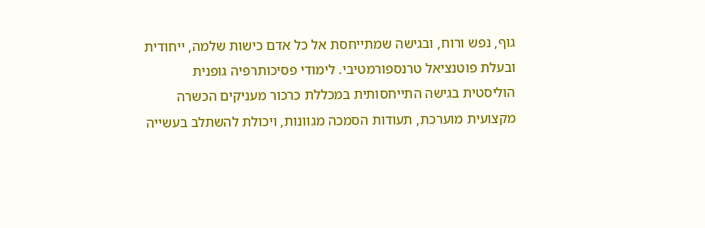גוף, נפש ורוח, ובגישה שמתייחסת אל כל אדם כישות שלמה, ייחודית ובעלת פוטנציאל טרנספורמטיבי. לימודי פסיכותרפיה גופנית הוליסטית בגישה התייחסותית במכללת כרכור מעניקים הכשרה מקצועית מוערכת, תעודות הסמכה מגוונות, ויכולת להשתלב בעשייה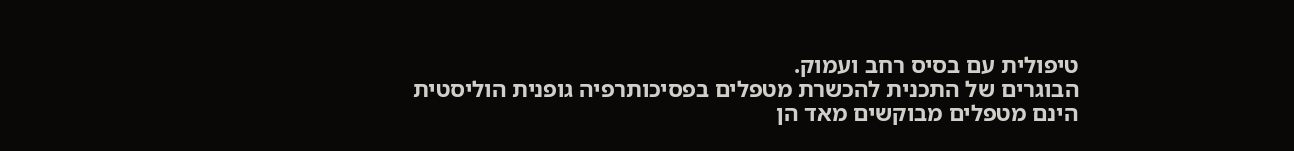טיפולית עם בסיס רחב ועמוק.
הבוגרים של התכנית להכשרת מטפלים בפסיכותרפיה גופנית הוליסטית הינם מטפלים מבוקשים מאד הן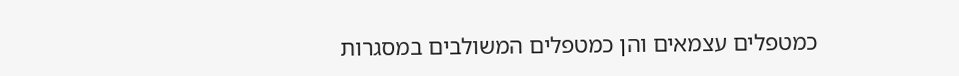כמטפלים עצמאים והן כמטפלים המשולבים במסגרות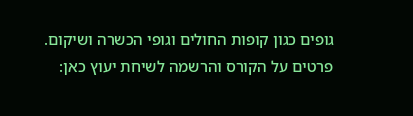גופים כגון קופות החולים וגופי הכשרה ושיקום.
פרטים על הקורס והרשמה לשיחת יעוץ כאן: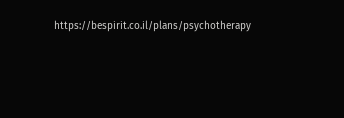https://bespirit.co.il/plans/psychotherapy